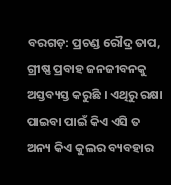ବରଗଡ଼: ପ୍ରଚଣ୍ଡ ରୌଦ୍ର ତାପ, ଗ୍ରୀଷ୍ଣ ପ୍ରବାହ ଜନଜୀବନକୁ ଅସ୍ତବ୍ୟସ୍ତ କରୁଛି । ଏଥିରୁ ରକ୍ଷା ପାଇବା ପାଇଁ କିଏ ଏସି ତ ଅନ୍ୟ କିଏ କୁଲର ବ୍ୟବହାର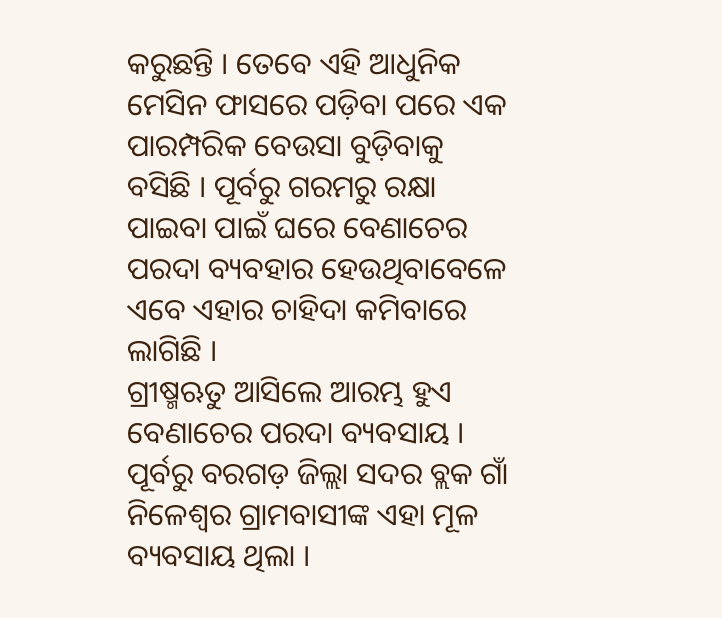କରୁଛନ୍ତି । ତେବେ ଏହି ଆଧୁନିକ ମେସିନ ଫାସରେ ପଡ଼ିବା ପରେ ଏକ ପାରମ୍ପରିକ ବେଉସା ବୁଡ଼ିବାକୁ ବସିଛି । ପୂର୍ବରୁ ଗରମରୁ ରକ୍ଷା ପାଇବା ପାଇଁ ଘରେ ବେଣାଚେର ପରଦା ବ୍ୟବହାର ହେଉଥିବାବେଳେ ଏବେ ଏହାର ଚାହିଦା କମିବାରେ ଲାଗିଛି ।
ଗ୍ରୀଷ୍ମଋତୁ ଆସିଲେ ଆରମ୍ଭ ହୁଏ ବେଣାଚେର ପରଦା ବ୍ୟବସାୟ । ପୂର୍ବରୁ ବରଗଡ଼ ଜିଲ୍ଲା ସଦର ବ୍ଲକ ଗାଁ ନିଳେଶ୍ବର ଗ୍ରାମବାସୀଙ୍କ ଏହା ମୂଳ ବ୍ୟବସାୟ ଥିଲା ।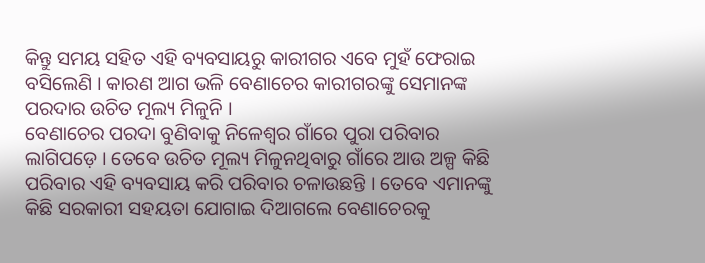କିନ୍ତୁ ସମୟ ସହିତ ଏହି ବ୍ୟବସାୟରୁ କାରୀଗର ଏବେ ମୁହଁ ଫେରାଇ ବସିଲେଣି । କାରଣ ଆଗ ଭଳି ବେଣାଚେର କାରୀଗରଙ୍କୁ ସେମାନଙ୍କ ପରଦାର ଉଚିତ ମୂଲ୍ୟ ମିଳୁନି ।
ବେଣାଚେର ପରଦା ବୁଣିବାକୁ ନିଳେଶ୍ବର ଗାଁରେ ପୁରା ପରିବାର ଲାଗିପଡ଼େ । ତେବେ ଉଚିତ ମୂଲ୍ୟ ମିଳୁନଥିବାରୁ ଗାଁରେ ଆଉ ଅଳ୍ପ କିଛି ପରିବାର ଏହି ବ୍ୟବସାୟ କରି ପରିବାର ଚଳାଉଛନ୍ତି । ତେବେ ଏମାନଙ୍କୁ କିଛି ସରକାରୀ ସହୟତା ଯୋଗାଇ ଦିଆଗଲେ ବେଣାଚେରକୁ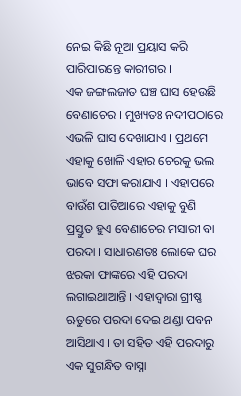ନେଇ କିଛି ନୂଆ ପ୍ରୟାସ କରି ପାରିପାରନ୍ତେ କାରୀଗର ।
ଏକ ଜଙ୍ଗଲଜାତ ଘଞ୍ଚ ଘାସ ହେଉଛି ବେଣାଚେର । ମୁଖ୍ୟତଃ ନଦୀପଠାରେ ଏଭଳି ଘାସ ଦେଖାଯାଏ । ପ୍ରଥମେ ଏହାକୁ ଖୋଳି ଏହାର ଚେରକୁ ଭଲ ଭାବେ ସଫା କରାଯାଏ । ଏହାପରେ ବାଉଁଶ ପାତିଆରେ ଏହାକୁ ବୁଣି ପ୍ରସ୍ତୁତ ହୁଏ ବେଣାଚେର ମସାରୀ ବା ପରଦା । ସାଧାରଣତଃ ଲୋକେ ଘର ଝରକା ଫାଙ୍କରେ ଏହି ପରଦା ଲଗାଇଥାଆନ୍ତି । ଏହାଦ୍ବାରା ଗ୍ରୀଷ୍ଣ ଋତୁରେ ପରଦା ଦେଇ ଥଣ୍ଡା ପବନ ଆସିଥାଏ । ତା ସହିତ ଏହି ପରଦାରୁ ଏକ ସୁଗନ୍ଧିତ ବାସ୍ନା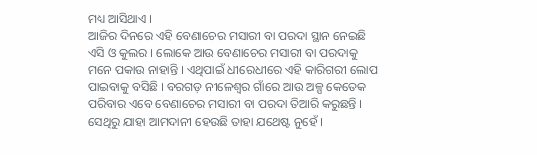ମଧ୍ୟ ଆସିଥାଏ ।
ଆଜିର ଦିନରେ ଏହି ବେଣାଚେର ମସାରୀ ବା ପରଦା ସ୍ଥାନ ନେଇଛି ଏସି ଓ କୁଲର । ଲୋକେ ଆଉ ବେଣାଚେର ମସାରୀ ବା ପରଦାକୁ ମନେ ପକାଉ ନାହାନ୍ତି । ଏଥିପାଇଁ ଧୀରେଧୀରେ ଏହି କାରିଗରୀ ଲୋପ ପାଇବାକୁ ବସିଛି । ବରଗଡ଼ ନୀଳେଶ୍ବର ଗାଁରେ ଆଉ ଅଳ୍ପ କେତେକ ପରିବାର ଏବେ ବେଣାଚେର ମସାରୀ ବା ପରଦା ତିଆରି କରୁଛନ୍ତି । ସେଥିରୁ ଯାହା ଆମଦାନୀ ହେଉଛି ତାହା ଯଥେଷ୍ଟ ନୁହେଁ ।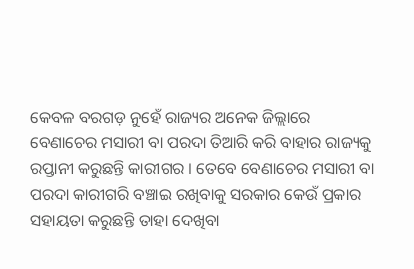କେବଳ ବରଗଡ଼ ନୁହେଁ ରାଜ୍ୟର ଅନେକ ଜିଲ୍ଲାରେ ବେଣାଚେର ମସାରୀ ବା ପରଦା ତିଆରି କରି ବାହାର ରାଜ୍ୟକୁ ରପ୍ତାନୀ କରୁଛନ୍ତି କାରୀଗର । ତେବେ ବେଣାଚେର ମସାରୀ ବା ପରଦା କାରୀଗରି ବଞ୍ଚାଇ ରଖିବାକୁ ସରକାର କେଉଁ ପ୍ରକାର ସହାୟତା କରୁଛନ୍ତି ତାହା ଦେଖିବା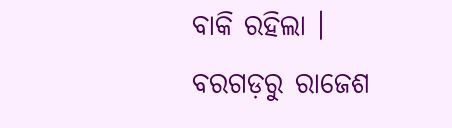ବାକି ରହିଲା ।
ବରଗଡ଼ରୁ ରାଜେଶ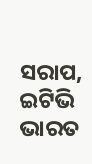ସରାପ, ଇଟିଭି ଭାରତ